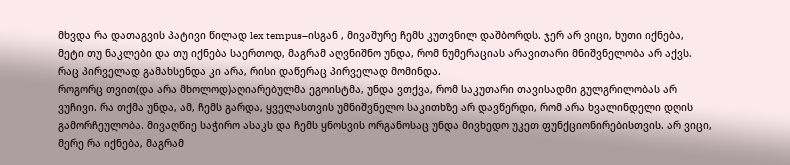მხვდა რა დათაგვის პატივი წილად lex tempus–ისგან , მივაშურე ჩემს კუთვნილ დაშბორდს. ჯერ არ ვიცი, ხუთი იქნება, მეტი თუ ნაკლები და თუ იქნება საერთოდ, მაგრამ აღვნიშნო უნდა, რომ ნუმერაციას არავითარი მნიშვნელობა არ აქვს. რაც პირველად გამახსენდა კი არა, რისი დაწერაც პირველად მომინდა.
როგორც თვით(და არა მხოლოდ)აღიარებულმა ეგოისტმა, უნდა ვთქვა, რომ საკუთარი თავისადმი გულგრილობას არ ვუჩივი. რა თქმა უნდა, ამ, ჩემს გარდა, ყველასთვის უმნიშვნელო საკითხზე არ დავწერდი, რომ არა ხვალინდელი დღის გამორჩეულობა. მივაღწიე საჭირო ასაკს და ჩემს ყნოსვის ორგანოსაც უნდა მივხედო უკეთ ფუნქციონირებისთვის. არ ვიცი, მერე რა იქნება, მაგრამ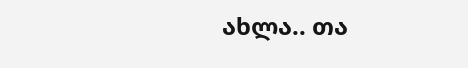ახლა.. თა